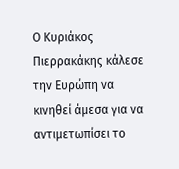Ο Κυριάκος Πιερρακάκης κάλεσε την Ευρώπη να κινηθεί άμεσα για να αντιμετωπίσει το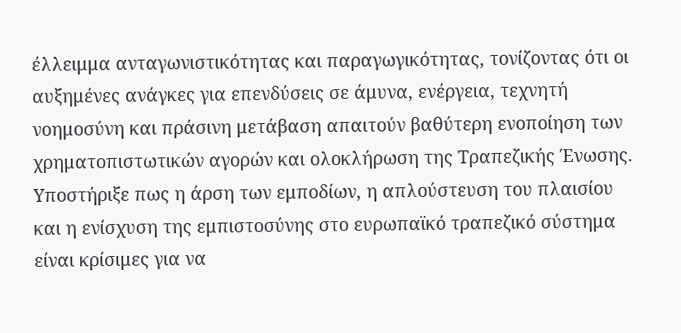έλλειμμα ανταγωνιστικότητας και παραγωγικότητας, τονίζοντας ότι οι αυξημένες ανάγκες για επενδύσεις σε άμυνα, ενέργεια, τεχνητή νοημοσύνη και πράσινη μετάβαση απαιτούν βαθύτερη ενοποίηση των χρηματοπιστωτικών αγορών και ολοκλήρωση της Τραπεζικής Ένωσης. Υποστήριξε πως η άρση των εμποδίων, η απλούστευση του πλαισίου και η ενίσχυση της εμπιστοσύνης στο ευρωπαϊκό τραπεζικό σύστημα είναι κρίσιμες για να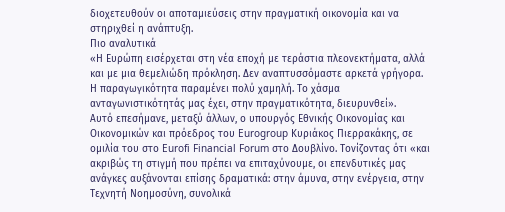διοχετευθούν οι αποταμιεύσεις στην πραγματική οικονομία και να στηριχθεί η ανάπτυξη.
Πιο αναλυτικά
«Η Ευρώπη εισέρχεται στη νέα εποχή με τεράστια πλεονεκτήματα, αλλά και με μια θεμελιώδη πρόκληση. Δεν αναπτυσσόμαστε αρκετά γρήγορα. Η παραγωγικότητα παραμένει πολύ χαμηλή. Το χάσμα ανταγωνιστικότητάς μας έχει, στην πραγματικότητα, διευρυνθεί».
Αυτό επεσήμανε, μεταξύ άλλων, ο υπουργός Εθνικής Οικονομίας και Οικονομικών και πρόεδρος του Eurogroup Κυριάκος Πιερρακάκης, σε ομιλία του στο Eurofi Financial Forum στο Δουβλίνο. Τονίζοντας ότι «και ακριβώς τη στιγμή που πρέπει να επιταχύνουμε, οι επενδυτικές μας ανάγκες αυξάνονται επίσης δραματικά: στην άμυνα, στην ενέργεια, στην Τεχνητή Νοημοσύνη, συνολικά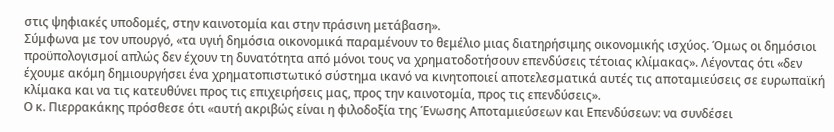στις ψηφιακές υποδομές, στην καινοτομία και στην πράσινη μετάβαση».
Σύμφωνα με τον υπουργό, «τα υγιή δημόσια οικονομικά παραμένουν το θεμέλιο μιας διατηρήσιμης οικονομικής ισχύος. Όμως οι δημόσιοι προϋπολογισμοί απλώς δεν έχουν τη δυνατότητα από μόνοι τους να χρηματοδοτήσουν επενδύσεις τέτοιας κλίμακας». Λέγοντας ότι «δεν έχουμε ακόμη δημιουργήσει ένα χρηματοπιστωτικό σύστημα ικανό να κινητοποιεί αποτελεσματικά αυτές τις αποταμιεύσεις σε ευρωπαϊκή κλίμακα και να τις κατευθύνει προς τις επιχειρήσεις μας, προς την καινοτομία, προς τις επενδύσεις».
Ο κ. Πιερρακάκης πρόσθεσε ότι «αυτή ακριβώς είναι η φιλοδοξία της Ένωσης Αποταμιεύσεων και Επενδύσεων: να συνδέσει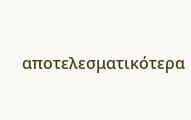αποτελεσματικότερα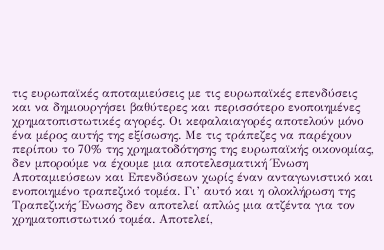τις ευρωπαϊκές αποταμιεύσεις με τις ευρωπαϊκές επενδύσεις και να δημιουργήσει βαθύτερες και περισσότερο ενοποιημένες χρηματοπιστωτικές αγορές. Οι κεφαλαιαγορές αποτελούν μόνο ένα μέρος αυτής της εξίσωσης. Με τις τράπεζες να παρέχουν περίπου το 70% της χρηματοδότησης της ευρωπαϊκής οικονομίας, δεν μπορούμε να έχουμε μια αποτελεσματική Ένωση Αποταμιεύσεων και Επενδύσεων χωρίς έναν ανταγωνιστικό και ενοποιημένο τραπεζικό τομέα. Γι’ αυτό και η ολοκλήρωση της Τραπεζικής Ένωσης δεν αποτελεί απλώς μια ατζέντα για τον χρηματοπιστωτικό τομέα. Αποτελεί,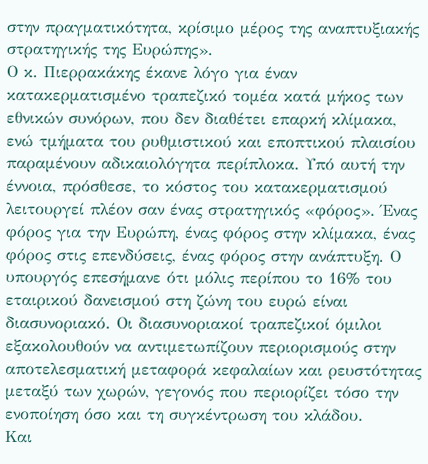στην πραγματικότητα, κρίσιμο μέρος της αναπτυξιακής στρατηγικής της Ευρώπης».
Ο κ. Πιερρακάκης έκανε λόγο για έναν κατακερματισμένο τραπεζικό τομέα κατά μήκος των εθνικών συνόρων, που δεν διαθέτει επαρκή κλίμακα, ενώ τμήματα του ρυθμιστικού και εποπτικού πλαισίου παραμένουν αδικαιολόγητα περίπλοκα. Υπό αυτή την έννοια, πρόσθεσε, το κόστος του κατακερματισμού λειτουργεί πλέον σαν ένας στρατηγικός «φόρος». Ένας φόρος για την Ευρώπη, ένας φόρος στην κλίμακα, ένας φόρος στις επενδύσεις, ένας φόρος στην ανάπτυξη. Ο υπουργός επεσήμανε ότι μόλις περίπου το 16% του εταιρικού δανεισμού στη ζώνη του ευρώ είναι διασυνοριακό. Οι διασυνοριακοί τραπεζικοί όμιλοι εξακολουθούν να αντιμετωπίζουν περιορισμούς στην αποτελεσματική μεταφορά κεφαλαίων και ρευστότητας μεταξύ των χωρών, γεγονός που περιορίζει τόσο την ενοποίηση όσο και τη συγκέντρωση του κλάδου.
Και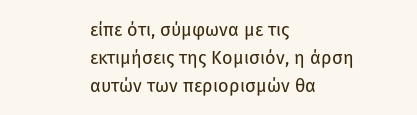είπε ότι, σύμφωνα με τις εκτιμήσεις της Κομισιόν, η άρση αυτών των περιορισμών θα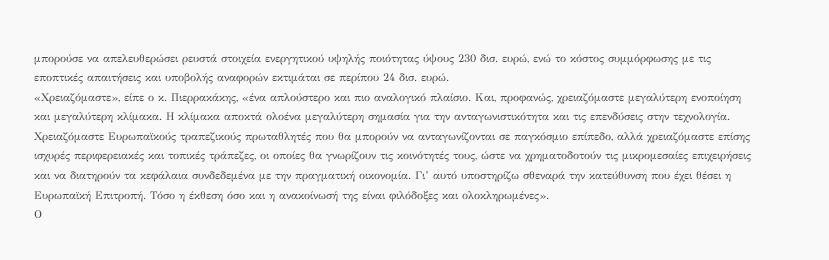μπορούσε να απελευθερώσει ρευστά στοιχεία ενεργητικού υψηλής ποιότητας ύψους 230 δισ. ευρώ, ενώ το κόστος συμμόρφωσης με τις εποπτικές απαιτήσεις και υποβολής αναφορών εκτιμάται σε περίπου 24 δισ. ευρώ.
«Χρειαζόμαστε», είπε ο κ. Πιερρακάκης, «ένα απλούστερο και πιο αναλογικό πλαίσιο. Και, προφανώς, χρειαζόμαστε μεγαλύτερη ενοποίηση και μεγαλύτερη κλίμακα. Η κλίμακα αποκτά ολοένα μεγαλύτερη σημασία για την ανταγωνιστικότητα και τις επενδύσεις στην τεχνολογία. Χρειαζόμαστε Ευρωπαϊκούς τραπεζικούς πρωταθλητές που θα μπορούν να ανταγωνίζονται σε παγκόσμιο επίπεδο, αλλά χρειαζόμαστε επίσης ισχυρές περιφερειακές και τοπικές τράπεζες, οι οποίες θα γνωρίζουν τις κοινότητές τους, ώστε να χρηματοδοτούν τις μικρομεσαίες επιχειρήσεις και να διατηρούν τα κεφάλαια συνδεδεμένα με την πραγματική οικονομία. Γι’ αυτό υποστηρίζω σθεναρά την κατεύθυνση που έχει θέσει η Ευρωπαϊκή Επιτροπή. Τόσο η έκθεση όσο και η ανακοίνωσή της είναι φιλόδοξες και ολοκληρωμένες».
Ο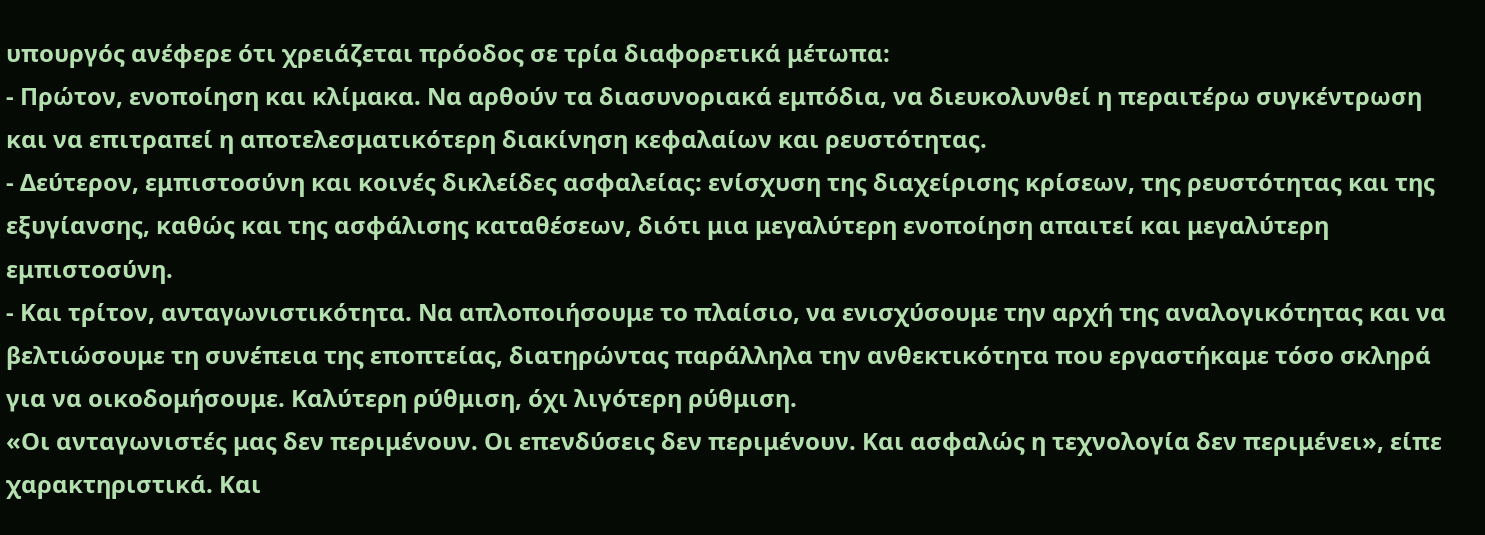υπουργός ανέφερε ότι χρειάζεται πρόοδος σε τρία διαφορετικά μέτωπα:
- Πρώτον, ενοποίηση και κλίμακα. Να αρθούν τα διασυνοριακά εμπόδια, να διευκολυνθεί η περαιτέρω συγκέντρωση και να επιτραπεί η αποτελεσματικότερη διακίνηση κεφαλαίων και ρευστότητας.
- Δεύτερον, εμπιστοσύνη και κοινές δικλείδες ασφαλείας: ενίσχυση της διαχείρισης κρίσεων, της ρευστότητας και της εξυγίανσης, καθώς και της ασφάλισης καταθέσεων, διότι μια μεγαλύτερη ενοποίηση απαιτεί και μεγαλύτερη εμπιστοσύνη.
- Και τρίτον, ανταγωνιστικότητα. Να απλοποιήσουμε το πλαίσιο, να ενισχύσουμε την αρχή της αναλογικότητας και να βελτιώσουμε τη συνέπεια της εποπτείας, διατηρώντας παράλληλα την ανθεκτικότητα που εργαστήκαμε τόσο σκληρά για να οικοδομήσουμε. Καλύτερη ρύθμιση, όχι λιγότερη ρύθμιση.
«Οι ανταγωνιστές μας δεν περιμένουν. Οι επενδύσεις δεν περιμένουν. Και ασφαλώς η τεχνολογία δεν περιμένει», είπε χαρακτηριστικά. Και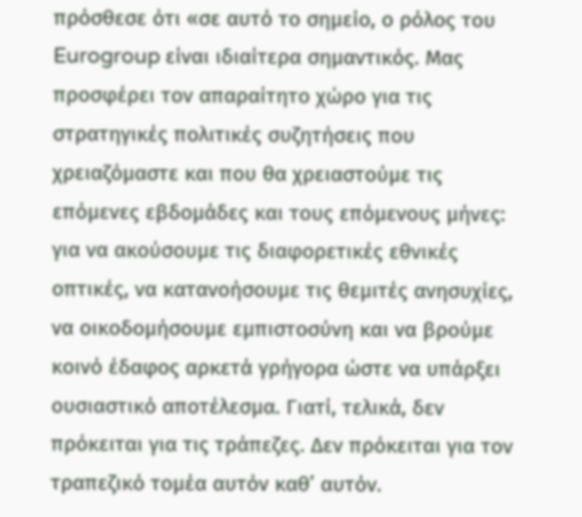πρόσθεσε ότι «σε αυτό το σημείο, ο ρόλος του Eurogroup είναι ιδιαίτερα σημαντικός. Μας προσφέρει τον απαραίτητο χώρο για τις στρατηγικές πολιτικές συζητήσεις που χρειαζόμαστε και που θα χρειαστούμε τις επόμενες εβδομάδες και τους επόμενους μήνες: για να ακούσουμε τις διαφορετικές εθνικές οπτικές, να κατανοήσουμε τις θεμιτές ανησυχίες, να οικοδομήσουμε εμπιστοσύνη και να βρούμε κοινό έδαφος αρκετά γρήγορα ώστε να υπάρξει ουσιαστικό αποτέλεσμα. Γιατί, τελικά, δεν πρόκειται για τις τράπεζες. Δεν πρόκειται για τον τραπεζικό τομέα αυτόν καθ’ αυτόν.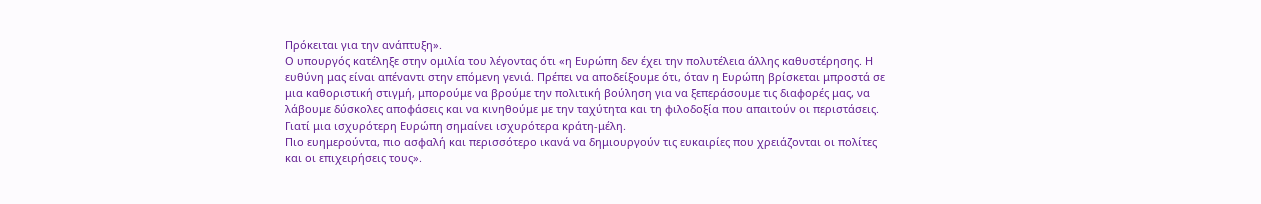Πρόκειται για την ανάπτυξη».
Ο υπουργός κατέληξε στην ομιλία του λέγοντας ότι «η Ευρώπη δεν έχει την πολυτέλεια άλλης καθυστέρησης. Η ευθύνη μας είναι απέναντι στην επόμενη γενιά. Πρέπει να αποδείξουμε ότι, όταν η Ευρώπη βρίσκεται μπροστά σε μια καθοριστική στιγμή, μπορούμε να βρούμε την πολιτική βούληση για να ξεπεράσουμε τις διαφορές μας, να λάβουμε δύσκολες αποφάσεις και να κινηθούμε με την ταχύτητα και τη φιλοδοξία που απαιτούν οι περιστάσεις. Γιατί μια ισχυρότερη Ευρώπη σημαίνει ισχυρότερα κράτη-μέλη.
Πιο ευημερούντα, πιο ασφαλή και περισσότερο ικανά να δημιουργούν τις ευκαιρίες που χρειάζονται οι πολίτες και οι επιχειρήσεις τους».